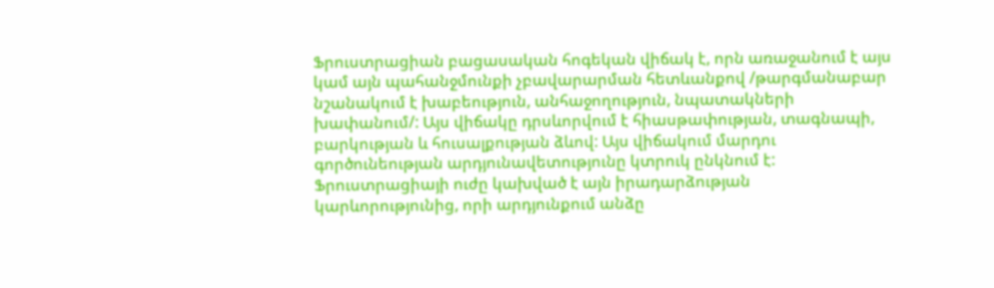Ֆրուստրացիան բացասական հոգեկան վիճակ է, որն առաջանում է այս կամ այն պահանջմունքի չբավարարման հետևանքով /թարգմանաբար նշանակում է խաբեություն, անհաջողություն, նպատակների խափանում/: Այս վիճակը դրսևորվում է հիասթափության, տագնապի, բարկության և հուսալքության ձևով: Այս վիճակում մարդու գործունեության արդյունավետությունը կտրուկ ընկնում է: Ֆրուստրացիայի ուժը կախված է այն իրադարձության կարևորությունից, որի արդյունքում անձը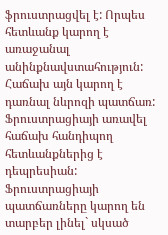ֆրուստրացվել է: Որպես հետևանք կարող է առաջանալ անինքնավստահություն: Հաճախ այն կարող է դառնալ նևրոզի պատճառ: Ֆրուստրացիայի առավել հաճախ հանդիպող հետևանքներից է դեպրեսիան:
Ֆրուստրացիայի պատճառները կարող են տարբեր լինել` սկսած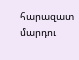հարազատ մարդու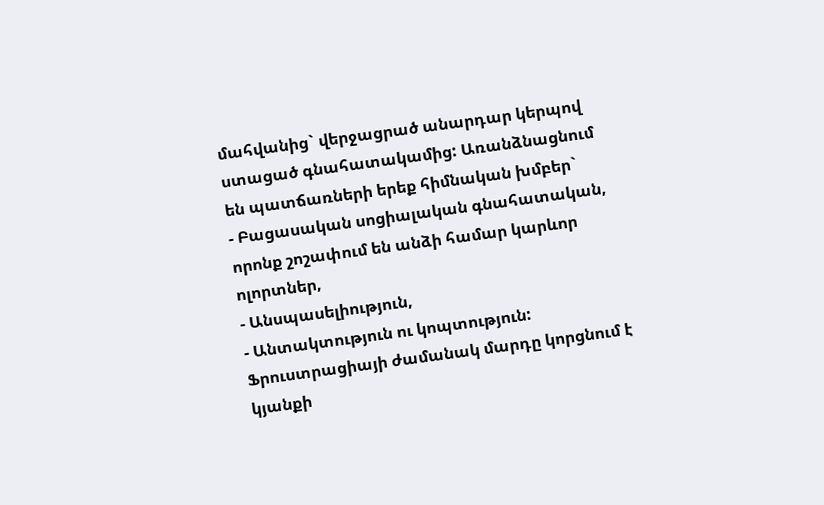մահվանից` վերջացրած անարդար կերպով ստացած գնահատակամից: Առանձնացնում են պատճառների երեք հիմնական խմբեր`
- Բացասական սոցիալական գնահատական, որոնք շոշափում են անձի համար կարևոր ոլորտներ,
- Անսպասելիություն,
- Անտակտություն ու կոպտություն:
Ֆրուստրացիայի ժամանակ մարդը կորցնում է կյանքի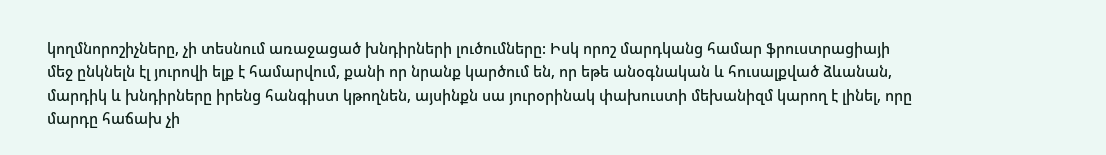կողմնորոշիչները, չի տեսնում առաջացած խնդիրների լուծումները: Իսկ որոշ մարդկանց համար ֆրուստրացիայի մեջ ընկնելն էլ յուրովի ելք է համարվում, քանի որ նրանք կարծում են, որ եթե անօգնական և հուսալքված ձևանան, մարդիկ և խնդիրները իրենց հանգիստ կթողնեն, այսինքն սա յուրօրինակ փախուստի մեխանիզմ կարող է լինել, որը մարդը հաճախ չի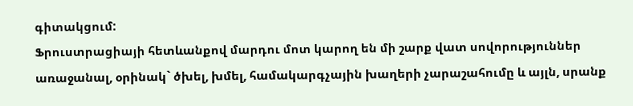գիտակցում:
Ֆրուստրացիայի հետևանքով մարդու մոտ կարող են մի շարք վատ սովորություններ առաջանալ, օրինակ` ծխել, խմել, համակարգչային խաղերի չարաշահումը և այլն, սրանք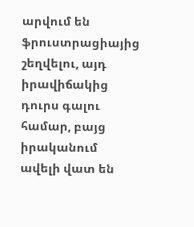արվում են ֆրուստրացիայից շեղվելու, այդ իրավիճակից դուրս գալու համար, բայց իրականում ավելի վատ են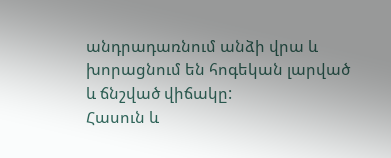անդրադառնում անձի վրա և խորացնում են հոգեկան լարված և ճնշված վիճակը:
Հասուն և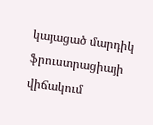կայացած մարդիկ ֆրուստրացիայի վիճակում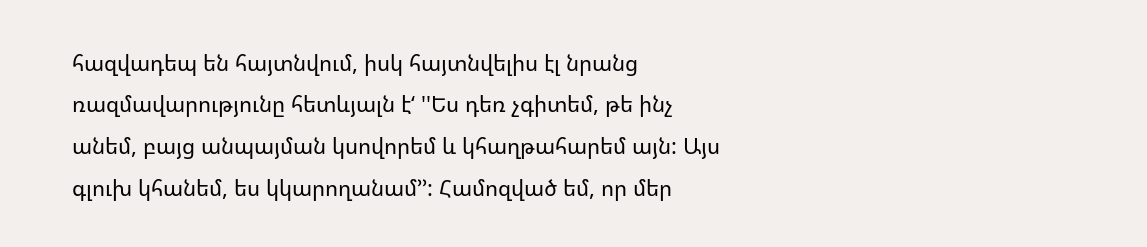հազվադեպ են հայտնվում, իսկ հայտնվելիս էլ նրանց ռազմավարությունը հետևյալն է‘ ''Ես դեռ չգիտեմ, թե ինչ անեմ, բայց անպայման կսովորեմ և կհաղթահարեմ այն: Այս գլուխ կհանեմ, ես կկարողանամ’’: Համոզված եմ, որ մեր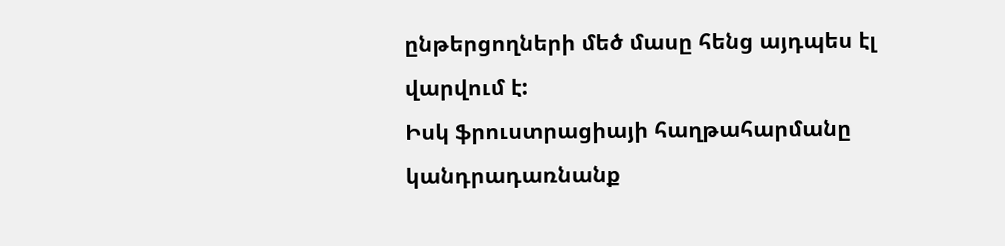ընթերցողների մեծ մասը հենց այդպես էլ վարվում է:
Իսկ ֆրուստրացիայի հաղթահարմանը կանդրադառնանք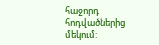հաջորդ հոդվածներից մեկում: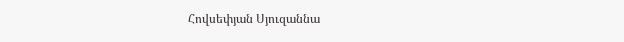Հովսեփյան Սյուզաննա